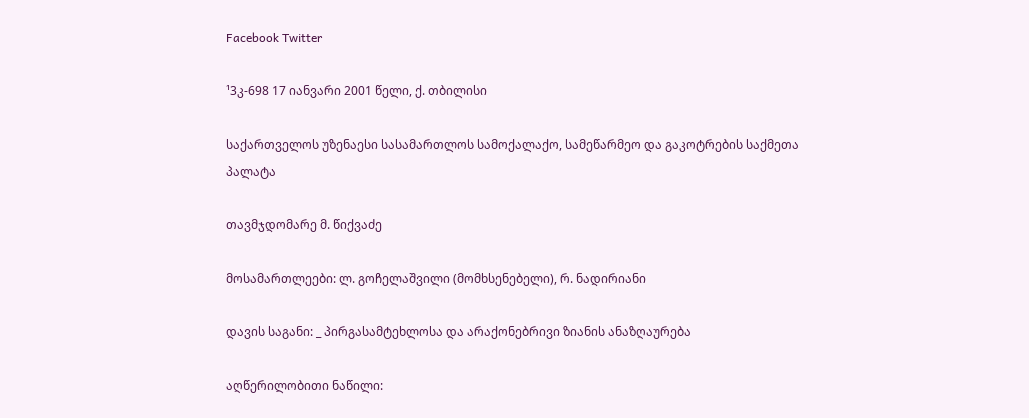Facebook Twitter

¹3კ-698 17 იანვარი 2001 წელი, ქ. თბილისი

საქართველოს უზენაესი სასამართლოს სამოქალაქო, სამეწარმეო და გაკოტრების საქმეთა პალატა

თავმჯდომარე მ. წიქვაძე

მოსამართლეები: ლ. გოჩელაშვილი (მომხსენებელი), რ. ნადირიანი

დავის საგანი: _ პირგასამტეხლოსა და არაქონებრივი ზიანის ანაზღაურება

აღწერილობითი ნაწილი: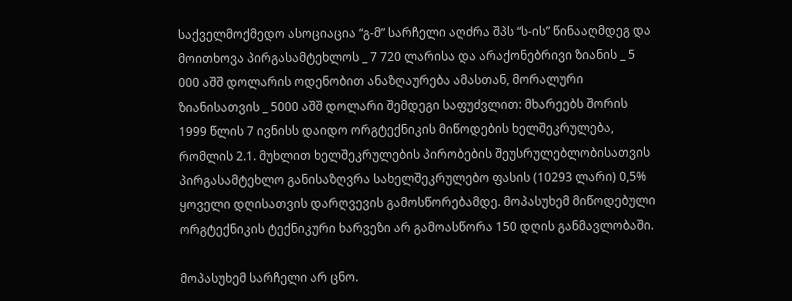საქველმოქმედო ასოციაცია “გ-მ” სარჩელი აღძრა შპს “ს-ის” წინააღმდეგ და მოითხოვა პირგასამტეხლოს _ 7 720 ლარისა და არაქონებრივი ზიანის _ 5 000 აშშ დოლარის ოდენობით ანაზღაურება ამასთან, მორალური ზიანისათვის _ 5000 აშშ დოლარი შემდეგი საფუძვლით: მხარეებს შორის 1999 წლის 7 ივნისს დაიდო ორგტექნიკის მიწოდების ხელშეკრულება, რომლის 2.1. მუხლით ხელშეკრულების პირობების შეუსრულებლობისათვის პირგასამტეხლო განისაზღვრა სახელშეკრულებო ფასის (10293 ლარი) 0,5% ყოველი დღისათვის დარღვევის გამოსწორებამდე. მოპასუხემ მიწოდებული ორგტექნიკის ტექნიკური ხარვეზი არ გამოასწორა 150 დღის განმავლობაში.

მოპასუხემ სარჩელი არ ცნო.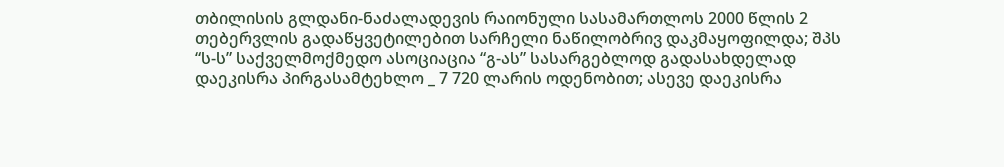თბილისის გლდანი-ნაძალადევის რაიონული სასამართლოს 2000 წლის 2 თებერვლის გადაწყვეტილებით სარჩელი ნაწილობრივ დაკმაყოფილდა; შპს “ს-ს” საქველმოქმედო ასოციაცია “გ-ას” სასარგებლოდ გადასახდელად დაეკისრა პირგასამტეხლო _ 7 720 ლარის ოდენობით; ასევე დაეკისრა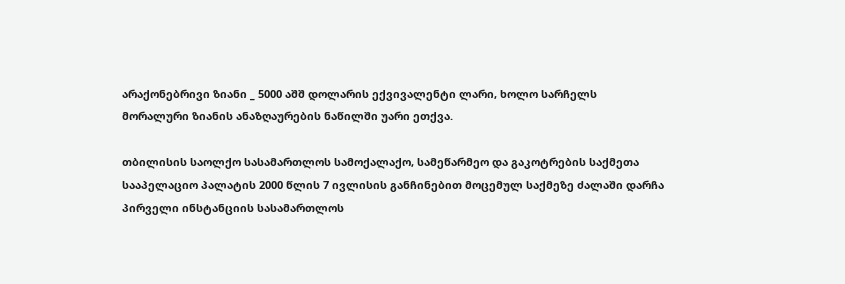არაქონებრივი ზიანი _ 5000 აშშ დოლარის ექვივალენტი ლარი, ხოლო სარჩელს მორალური ზიანის ანაზღაურების ნაწილში უარი ეთქვა.

თბილისის საოლქო სასამართლოს სამოქალაქო, სამეწარმეო და გაკოტრების საქმეთა სააპელაციო პალატის 2000 წლის 7 ივლისის განჩინებით მოცემულ საქმეზე ძალაში დარჩა პირველი ინსტანციის სასამართლოს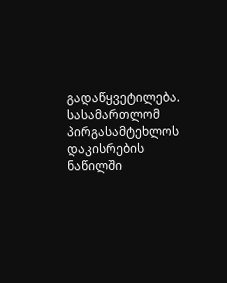გადაწყვეტილება. სასამართლომ პირგასამტეხლოს დაკისრების ნაწილში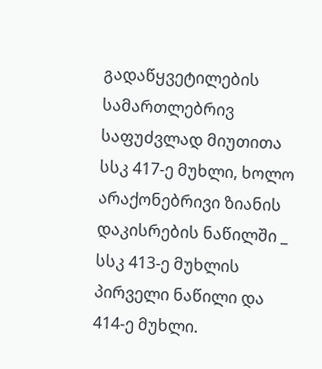გადაწყვეტილების სამართლებრივ საფუძვლად მიუთითა სსკ 417-ე მუხლი, ხოლო არაქონებრივი ზიანის დაკისრების ნაწილში _ სსკ 413-ე მუხლის პირველი ნაწილი და 414-ე მუხლი.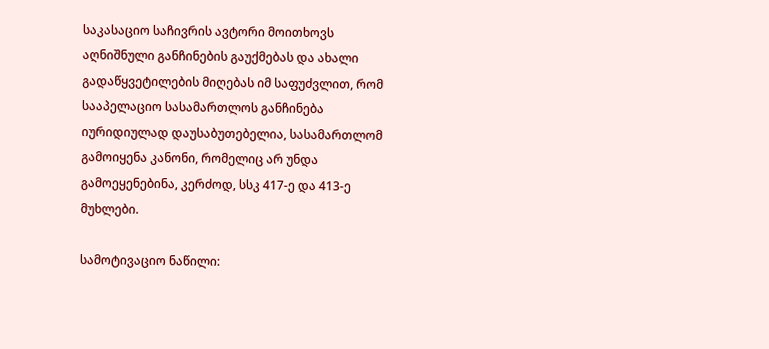საკასაციო საჩივრის ავტორი მოითხოვს აღნიშნული განჩინების გაუქმებას და ახალი გადაწყვეტილების მიღებას იმ საფუძვლით, რომ სააპელაციო სასამართლოს განჩინება იურიდიულად დაუსაბუთებელია, სასამართლომ გამოიყენა კანონი, რომელიც არ უნდა გამოეყენებინა, კერძოდ, სსკ 417-ე და 413-ე მუხლები.

სამოტივაციო ნაწილი: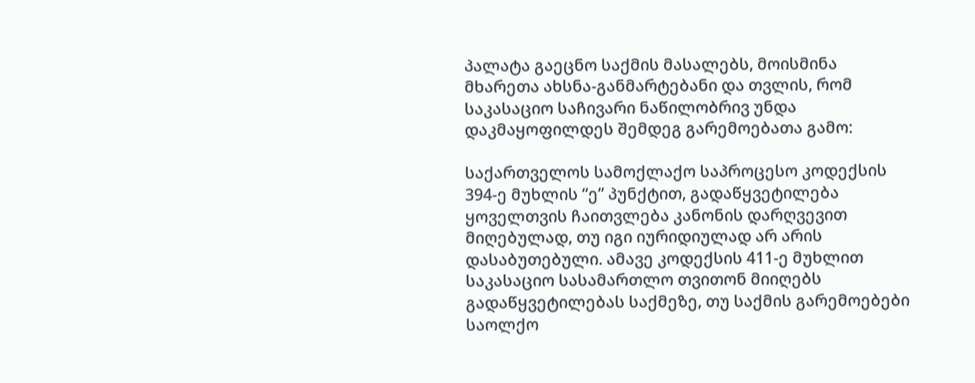პალატა გაეცნო საქმის მასალებს, მოისმინა მხარეთა ახსნა-განმარტებანი და თვლის, რომ საკასაციო საჩივარი ნაწილობრივ უნდა დაკმაყოფილდეს შემდეგ გარემოებათა გამო:

საქართველოს სამოქლაქო საპროცესო კოდექსის 394-ე მუხლის “ე” პუნქტით, გადაწყვეტილება ყოველთვის ჩაითვლება კანონის დარღვევით მიღებულად, თუ იგი იურიდიულად არ არის დასაბუთებული. ამავე კოდექსის 411-ე მუხლით საკასაციო სასამართლო თვითონ მიიღებს გადაწყვეტილებას საქმეზე, თუ საქმის გარემოებები საოლქო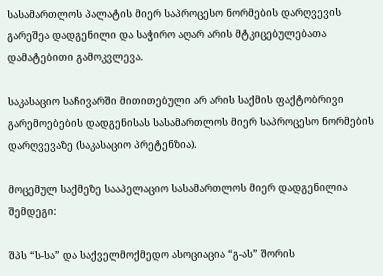სასამართლოს პალატის მიერ საპროცესო ნორმების დარღვევის გარეშეა დადგენილი და საჭირო აღარ არის მტკიცებულებათა დამატებითი გამოკვლევა.

საკასაციო საჩივარში მითითებული არ არის საქმის ფაქტობრივი გარემოებების დადგენისას სასამართლოს მიერ საპროცესო ნორმების დარღვევაზე (საკასაციო პრეტენზია).

მოცემულ საქმეზე სააპელაციო სასამართლოს მიერ დადგენილია შემდეგი:

შპს “ს-სა” და საქველმოქმედო ასოციაცია “გ-ას” შორის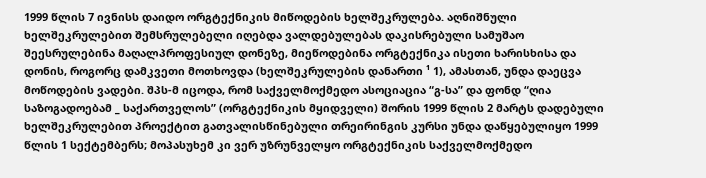1999 წლის 7 ივნისს დაიდო ორგტექნიკის მიწოდების ხელშეკრულება. აღნიშნული ხელშეკრულებით შემსრულებელი იღებდა ვალდებულებას დაკისრებული სამუშაო შეესრულებინა მაღალპროფესიულ დონეზე, მიეწოდებინა ორგტექნიკა ისეთი ხარისხისა და დონის, როგორც დამკვეთი მოთხოვდა (ხელშეკრულების დანართი ¹ 1), ამასთან, უნდა დაეცვა მოწოდების ვადები. შპს-მ იცოდა, რომ საქველმოქმედო ასოციაცია “გ-სა” და ფონდ “ღია საზოგადოებამ _ საქართველოს” (ორგტექნიკის მყიდველი) შორის 1999 წლის 2 მარტს დადებული ხელშეკრულებით პროექტით გათვალისწინებული თრეირინგის კურსი უნდა დაწყებულიყო 1999 წლის 1 სექტემბერს; მოპასუხემ კი ვერ უზრუნველყო ორგტექნიკის საქველმოქმედო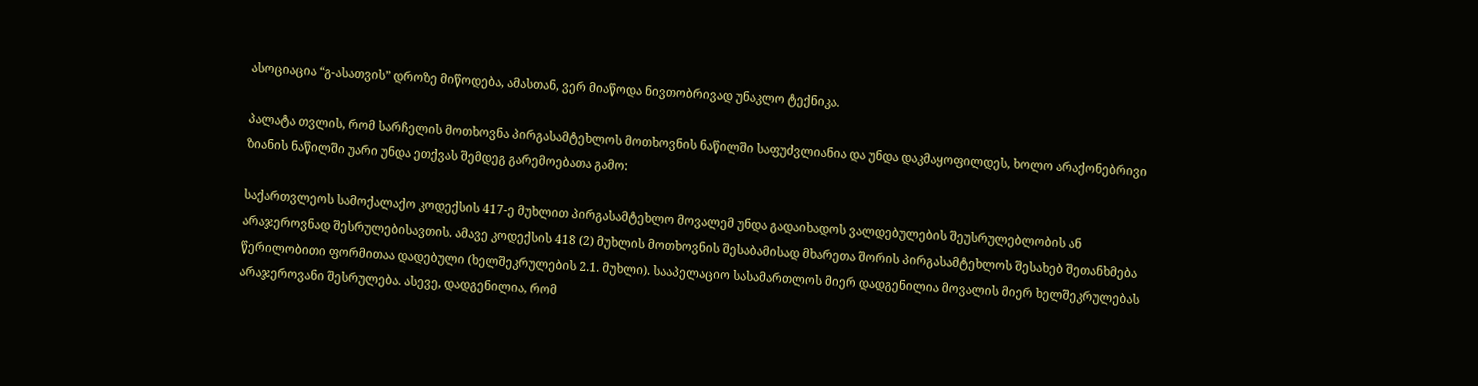ასოციაცია “გ-ასათვის” დროზე მიწოდება, ამასთან, ვერ მიაწოდა ნივთობრივად უნაკლო ტექნიკა.

პალატა თვლის, რომ სარჩელის მოთხოვნა პირგასამტეხლოს მოთხოვნის ნაწილში საფუძვლიანია და უნდა დაკმაყოფილდეს, ხოლო არაქონებრივი ზიანის ნაწილში უარი უნდა ეთქვას შემდეგ გარემოებათა გამო:

საქართვლეოს სამოქალაქო კოდექსის 417-ე მუხლით პირგასამტეხლო მოვალემ უნდა გადაიხადოს ვალდებულების შეუსრულებლობის ან არაჯეროვნად შესრულებისავთის. ამავე კოდექსის 418 (2) მუხლის მოთხოვნის შესაბამისად მხარეთა შორის პირგასამტეხლოს შესახებ შეთანხმება წერილობითი ფორმითაა დადებული (ხელშეკრულების 2.1. მუხლი). სააპელაციო სასამართლოს მიერ დადგენილია მოვალის მიერ ხელშეკრულებას არაჯეროვანი შესრულება. ასევე, დადგენილია, რომ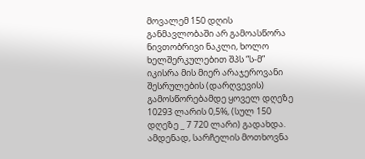მოვალემ 150 დღის განმავლობაში არ გამოასწორა ნივთობრივი ნაკლი, ხოლო ხელშერკულებით შპს “ს-მ” იკისრა მის მიერ არაჯეროვანი შესრულების (დარღვევის) გამოსწორებამდე ყოველ დღეზე 10293 ლარის 0,5%, (სულ 150 დღეზე _ 7 720 ლარი) გადახდა. ამდენად, სარჩელის მოთხოვნა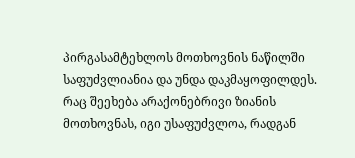პირგასამტეხლოს მოთხოვნის ნაწილში საფუძვლიანია და უნდა დაკმაყოფილდეს. რაც შეეხება არაქონებრივი ზიანის მოთხოვნას, იგი უსაფუძვლოა, რადგან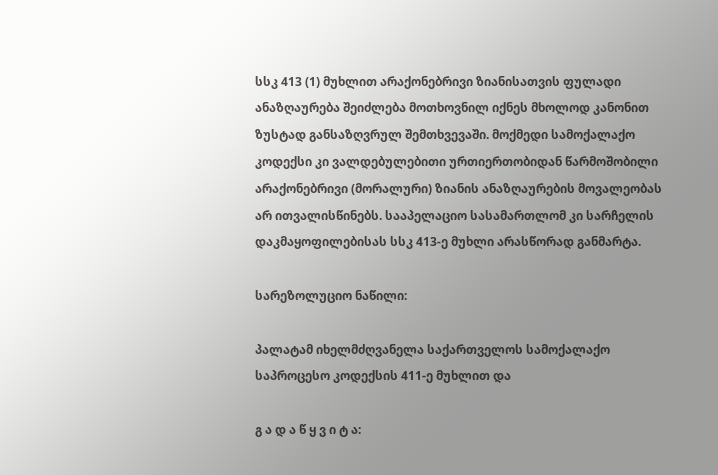სსკ 413 (1) მუხლით არაქონებრივი ზიანისათვის ფულადი ანაზღაურება შეიძლება მოთხოვნილ იქნეს მხოლოდ კანონით ზუსტად განსაზღვრულ შემთხვევაში. მოქმედი სამოქალაქო კოდექსი კი ვალდებულებითი ურთიერთობიდან წარმოშობილი არაქონებრივი (მორალური) ზიანის ანაზღაურების მოვალეობას არ ითვალისწინებს. სააპელაციო სასამართლომ კი სარჩელის დაკმაყოფილებისას სსკ 413-ე მუხლი არასწორად განმარტა.

სარეზოლუციო ნაწილი:

პალატამ იხელმძღვანელა საქართველოს სამოქალაქო საპროცესო კოდექსის 411-ე მუხლით და

გ ა დ ა წ ყ ვ ი ტ ა: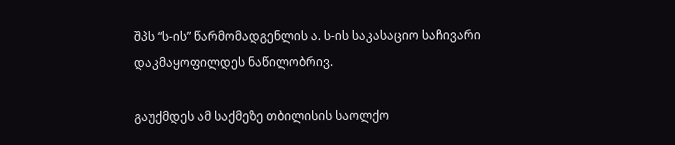შპს “ს-ის” წარმომადგენლის ა. ს-ის საკასაციო საჩივარი დაკმაყოფილდეს ნაწილობრივ.

გაუქმდეს ამ საქმეზე თბილისის საოლქო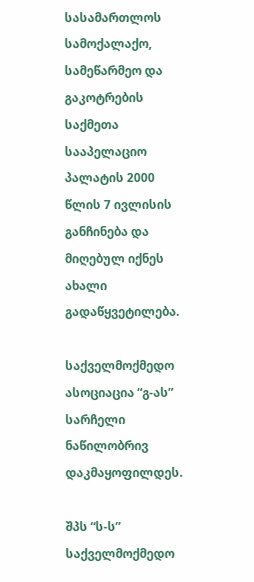სასამართლოს სამოქალაქო, სამეწარმეო და გაკოტრების საქმეთა სააპელაციო პალატის 2000 წლის 7 ივლისის განჩინება და მიღებულ იქნეს ახალი გადაწყვეტილება.

საქველმოქმედო ასოციაცია “გ-ას” სარჩელი ნაწილობრივ დაკმაყოფილდეს.

შპს “ს-ს” საქველმოქმედო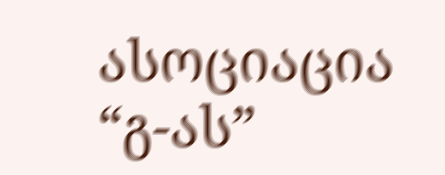ასოციაცია “გ-ას”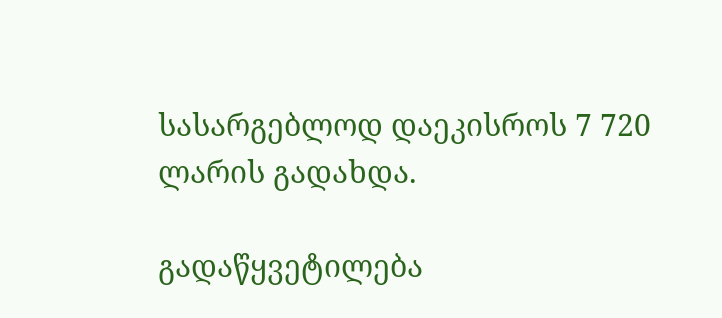სასარგებლოდ დაეკისროს 7 720 ლარის გადახდა.

გადაწყვეტილება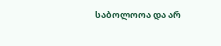საბოლოოა და არ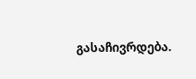გასაჩივრდება.